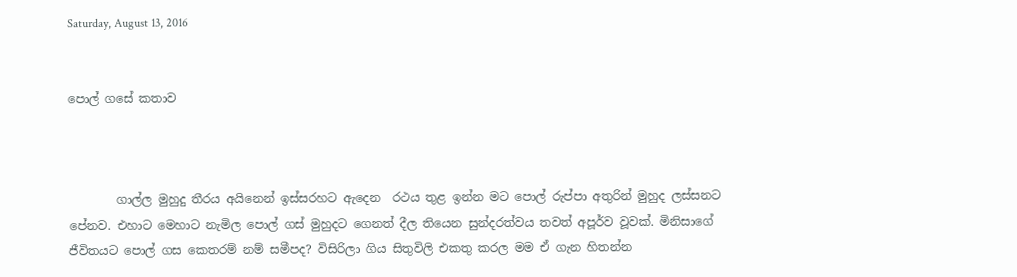Saturday, August 13, 2016


පොල් ගසේ කතාව



        ගාල්ල මුහුදු තීරය අයිනෙන් ඉස්සරහට ඇදෙන  රථය තුළ ඉන්න මට පොල් රුප්පා අතුරින් මුහුද ලස්සනට පේනව. එහාට මෙහාට නැමිල පොල් ගස් මුහුදට ගෙනත් දීල තියෙන සුන්දරත්වය තවත් අපූර්ව වූවක්. මිනිසාගේ ජීවිතයට පොල් ගස කෙතරම් නම් සමීපද? විසිරිලා ගිය සිතුවිලි එකතු කරල මම ඒ ගැන හිතන්න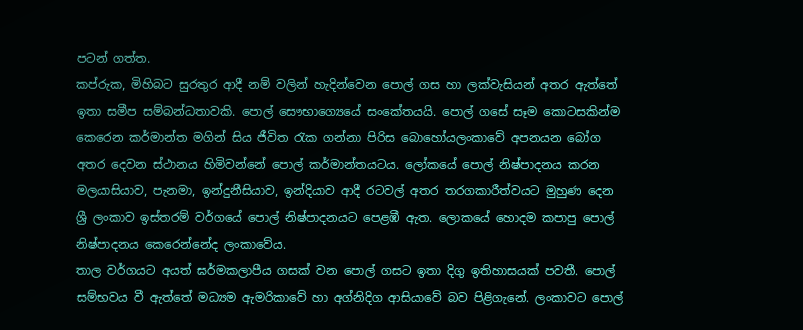පටන් ගත්ත.
කප්රුක, මිහිබට සුරතුර ආදී නම් වලින් හැදින්වෙන පොල් ගස හා ලක්වැසියන් අතර ඇත්තේ ඉතා සමීප සම්බන්ධතාවකි. පොල් සෞභාග්‍යෙයේ සංකේතයයි. පොල් ගසේ සෑම කොටසකින්ම කෙරෙන කර්මාන්ත මගින් සිය ජීවිත රැක ගන්නා පිරිස බොහෝයලංකාවේ අපනයන බෝග අතර දෙවන ස්ථානය හිමිවන්නේ පොල් කර්මාන්තයටය. ලෝකයේ පොල් නිෂ්පාදනය කරන මලයාසියාව, පැනමා, ඉන්දුනීසියාව, ඉන්දියාව ආදී රටවල් අතර තරගකාරීත්වයට මුහුණ දෙන ශ්‍රී ලංකාව ඉස්තරම් වර්ගයේ පොල් නිෂ්පාදනයට පෙළඹී ඇත. ලොකයේ හොදම කපාපු පොල් නිෂ්පාදනය කෙරෙන්නේද ලංකාවේය.
තාල වර්ගයට අයත් ඝර්මකලාපීය ගසක් වන පොල් ගසට ඉතා දිගු ඉතිහාසයක් පවතී. පොල් සම්භවය වී ඇත්තේ මධ්‍යම ඇමරිකාවේ හා අග්නිදිග ආසියාවේ බව පිළිගැනේ. ලංකාවට පොල්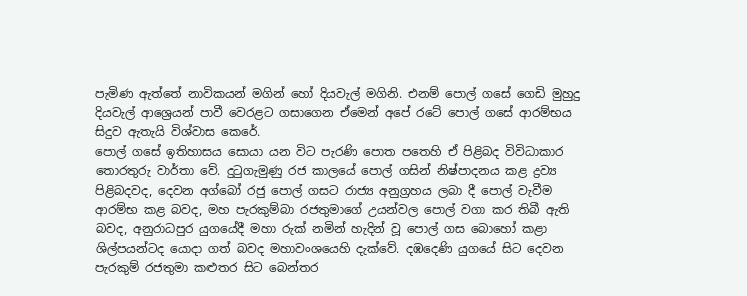පැමිණ ඇත්තේ නාවිකයන් මගින් හෝ දියවැල් මගිනි. එනම් පොල් ගසේ ගෙඩි මුහුදු දියවැල් ආශ්‍රෙයන් පාවී වෙරළට ගසාගෙන ඒමෙන් අපේ රටේ පොල් ගසේ ආරම්භය සිදුව ඇතැයි විශ්වාස කෙරේ.
පොල් ගසේ ඉතිහාසය සොයා යන විට පැරණි පොත පතෙහි ඒ පිළිබද විවිධාකාර තොරතුරු වාර්තා වේ. දුටුගැමුණු රජ කාලයේ පොල් ගසින් නිෂ්පාදනය කළ ද්‍රව්‍ය පිළිබදවද, දෙවන අග්බෝ රජු පොල් ගසට රාජ්‍ය අනුග්‍රහය ලබා දී පොල් වැවීම ආරම්භ කළ බවද, මහ පැරකුම්බා රජතුමාගේ උයන්වල පොල් වගා කර තිබී ඇති බවද, අනුරාධපුර යුගයේදී මහා රුක් නමින් හැදින් වූ පොල් ගස බොහෝ කළා ශිල්පයන්ටද යොදා ගත් බවද මහාවංශයෙහි දැක්වේ. දඹදෙණි යුගයේ සිට දෙවන පැරකුම් රජතුමා කළුතර සිට බෙන්තර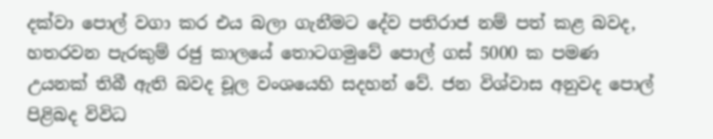දක්වා පොල් වගා කර එය බලා ගැනීමට දේව පතිරාජ නම් පත් කළ බවද, හතරවන පැරකුම් රජු කාලයේ තොටගමුවේ පොල් ගස් 5000 ක පමණ උයනක් තිබී ඇති බවද චූල වංශයෙහි සදහන් වේ. ජන විශ්වාස අනුවද පොල් පිළිබද විවිධ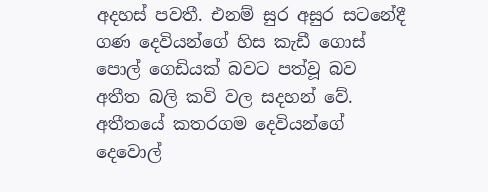අදහස් පවතී. එනම් සුර අසුර සටනේදී ගණ දෙවියන්ගේ හිස කැඩී ගොස් පොල් ගෙඩියක් බවට පත්වූ බව අතීත බලි කවි වල සදහන් වේ. අතීතයේ කතරගම දෙවියන්ගේ දෙවොල්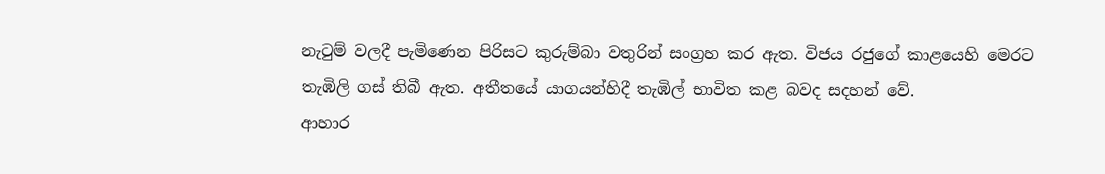නැටුම් වලදී පැමිණෙන පිරිසට කුරුම්බා වතුරින් සංග්‍රහ කර ඇත. විජය රජුගේ කාළයෙහි මෙරට තැඹිලි ගස් තිබී ඇත. අතීතයේ යාගයන්හිදී තැඹිල් භාවිත කළ බවද සදහන් වේ.
ආහාර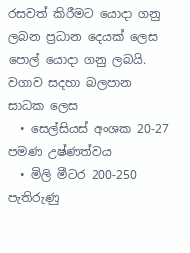රසවත් කිරීමට යොදා ගනු ලබන ප්‍රධාන දෙයක් ලෙස පොල් යොදා ගනු ලබයි. වගාව සදහා බලපාන සාධක ‍ලෙස
  • සෙල්සියස් අංශක 20-27 පමණ උෂ්ණත්වය
  • මිලි මීටර 200-250 පැතිරුණු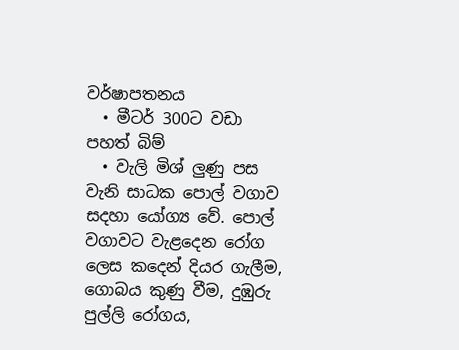වර්ෂාපතනය
  • මීටර් 300ට වඩා පහත් බිම්
  • වැලි මිශ් ලුණු පස
වැනි සාධක පොල් වගාව සදහා යෝග්‍ය වේ. පොල් වගාවට වැළදෙන රෝග ලෙස කදෙන් දියර ගැලීම, ගොබය කුණු වීම, දුඹුරු පුල්ලි රෝගය,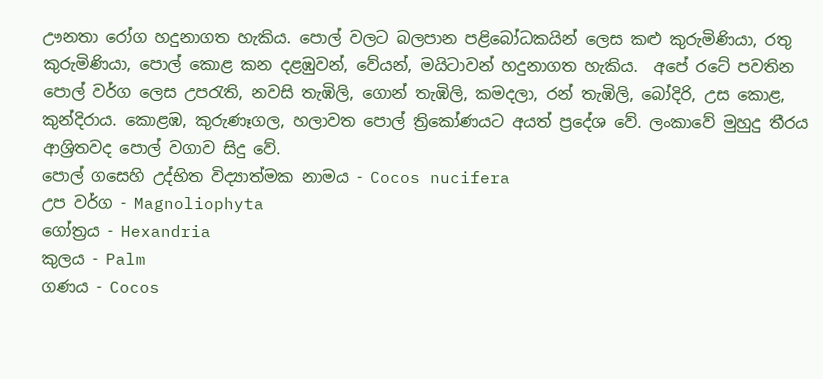ඌනතා රෝග හදුනාගත හැකිය. පොල් වලට බලපාන පළිබෝධකයින් ලෙස කළු කුරුමිණියා, රතු කුරුමිණියා, පොල් කොළ කන දළඹුවන්, වේයන්, මයිටාවන් හදුනාගත හැකිය.  අපේ රටේ පවතින පොල් වර්ග ලෙස උපරැති, නවසි තැඹිලි, ගොන් තැඹිලි, කමදලා, රන් තැඹිලි, බෝදිරි, උස කොළ, කුන්දිරාය. කොළඹ, කුරුණෑගල, හලාවත පොල් ත්‍රිකෝණයට අයත් ප්‍රදේශ වේ. ලංකාවේ මුහුදු තීරය ආශ්‍රිතවද පොල් වගාව සිදු වේ.
පොල් ගසෙහි උද්භිත විද්‍යාත්මක නාමය - Cocos nucifera
උප වර්ග - Magnoliophyta
ගෝත්‍රය - Hexandria
කුලය - Palm
ගණය - Cocos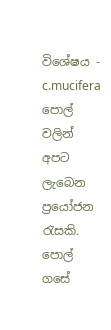විශේෂය - c.mucifera
පොල් වලින් අපට ලැබෙන ප්‍රයෝජන රැසකි. පොල් ගසේ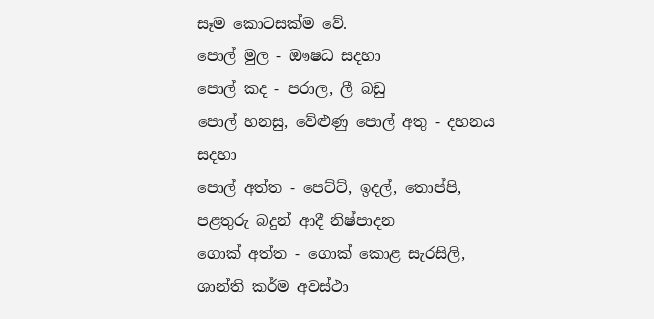සෑම කොටසක්ම වේ.
පොල් මුල - ඖෂධ සදහා
පොල් කද - පරාල, ලී බඩු
පොල් හනසු, වේළුණු පොල් අතු - දහනය සදහා
පොල් අත්ත - පෙට්ට්, ඉදල්, තොප්පි, පළතුරු බදුන් ආදී නිෂ්පාදන
ගොක් අත්ත - ගොක් කොළ සැරසිලි, ශාන්ති කර්ම අවස්ථා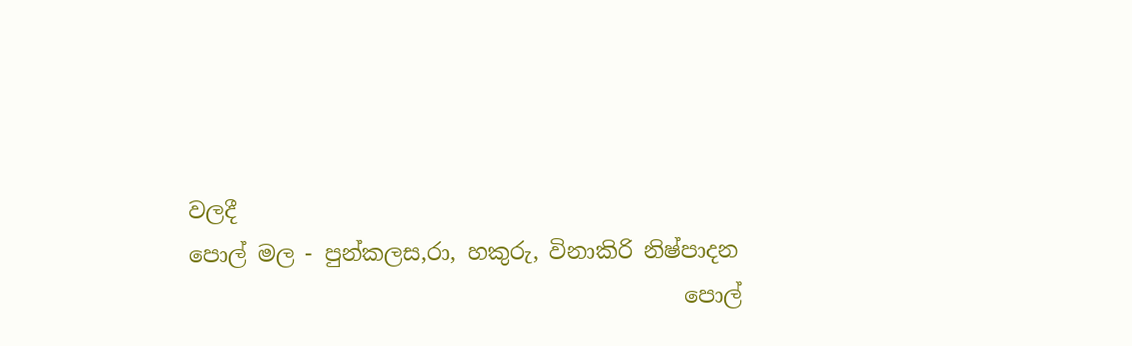වලදී
පොල් මල - පුන්කලස,රා, හකුරු, විනාකිරි නිෂ්පාදන
                                             පොල්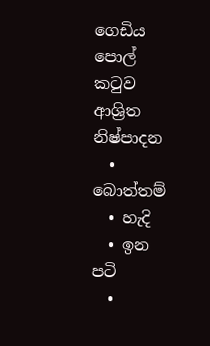ගෙඩිය
පොල් කටුව ආශ්‍රිත  නිෂ්පාදන
  • බොත්තම්
  • හැදි
  • ඉන පටි
  •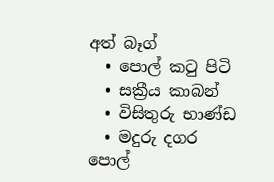අත් බෑග්
  • පොල් කටු පිටි
  • සක්‍රීය කාබන්
  • විසිතුරු භාණ්ඩ
  • මදුරු දගර
පොල්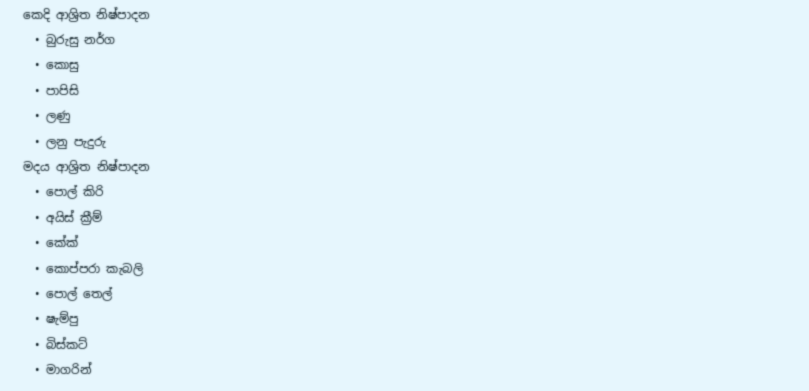කෙදි ආශ්‍රිත නිෂ්පාදන
  • බුරුසු නර්ග
  • කොසු
  • පාපිසි
  • ලණු
  • ලනු පැදුරු
මදය ආශ්‍රිත නිෂ්පාදන
  • පොල් කිරි
  • අයිස් ක්‍රීම්
  • කේක්
  • කොප්පරා කැබලි
  • පොල් තෙල්
  • ෂැම්පු
  • බිස්කට්
  • මාගරින්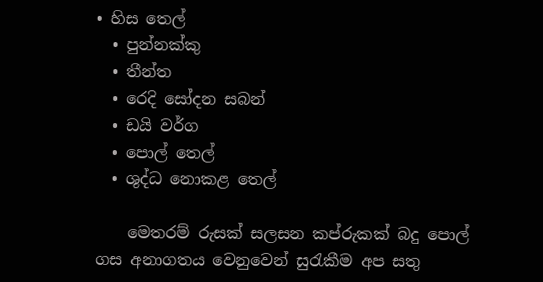• හිස තෙල්
  • පුන්නක්කු
  • තීන්ත
  • රෙදි සෝදන සබන්
  • ඩයි වර්ග
  • පොල් තෙල්
  • ශුද්ධ නොකළ තෙල්

    මෙතරම් රුසක් සලසන කප්රුකක් බදු පොල් ගස අනාගතය වෙනුවෙන් සුරැකීම අප සතු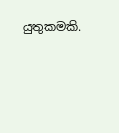යුතුකමකි.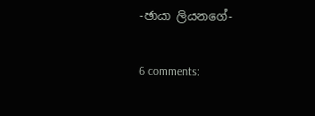-ඡායා ලියනගේ-

6 comments: